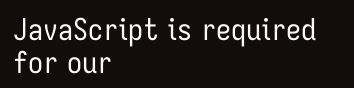JavaScript is required for our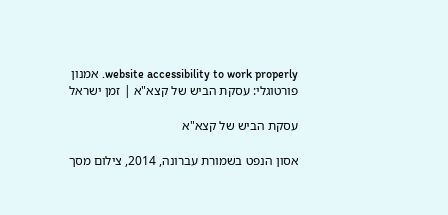website accessibility to work properly. אמנון פורטוגלי: עסקת הביש של קצא"א | זמן ישראל

עסקת הביש של קצא"א

אסון הנפט בשמורת עברונה, 2014, צילום מסך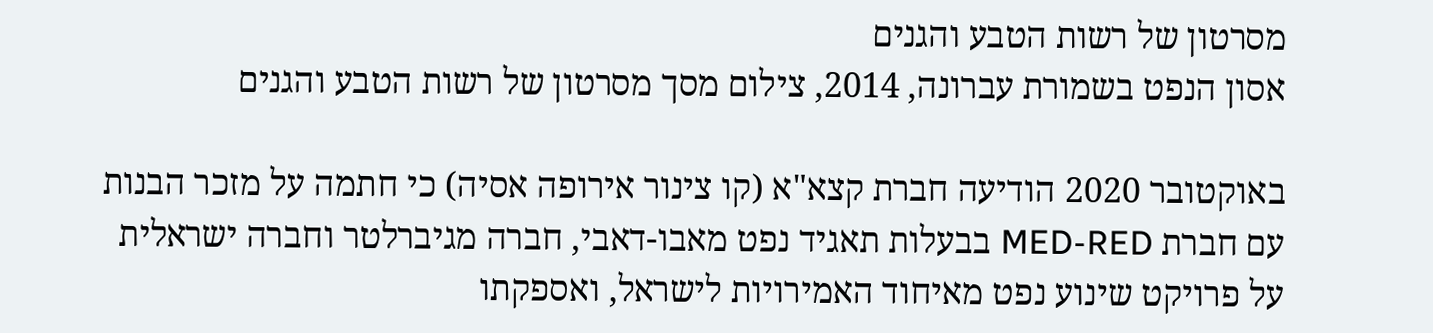מסרטון של רשות הטבע והגנים
אסון הנפט בשמורת עברונה, 2014, צילום מסך מסרטון של רשות הטבע והגנים

באוקטובר 2020 הודיעה חברת קצא"א (קו צינור אירופה אסיה) כי חתמה על מזכר הבנות עם חברת MED-RED בבעלות תאגיד נפט מאבו-דאבי, חברה מגיברלטר וחברה ישראלית על פרויקט שינוע נפט מאיחוד האמירויות לישראל, ואספקתו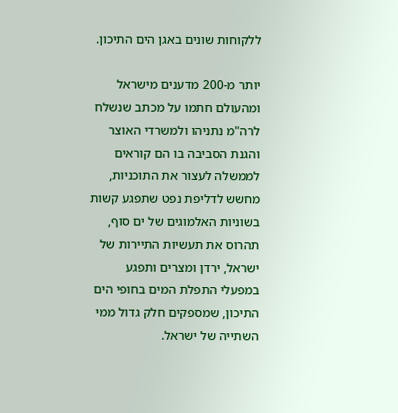ללקוחות שונים באגן הים התיכון.

יותר מ-200 מדענים מישראל ומהעולם חתמו על מכתב שנשלח לרה"מ נתניהו ולמשרדי האוצר והגנת הסביבה בו הם קוראים לממשלה לעצור את התוכניות, מחשש לדליפת נפט שתפגע קשות בשוניות האלמוגים של ים סוף, תהרוס את תעשיות התיירות של ישראל, ירדן ומצרים ותפגע במפעלי התפלת המים בחופי הים התיכון, שמספקים חלק גדול ממי השתייה של ישראל.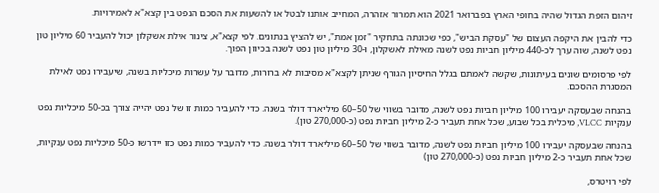זיהום הזפת הגדול שהיה בחופי הארץ בפברואר 2021 הוא תמרור אזהרה, המחייב אותנו לבטל או להשעות את הסכם הנפט בין קצא"א לאמירויות.

כדי להבין את היקפה העצום של "עסקת הביש", כפי שכונתה בתחקיר "זמן אמת", יש להציץ בנתונים. לפי קצא"א, צינור אילת אשקלון יכול להעביר 60 מיליון טון נפט לשנה, שוה ערך לכ-440 מיליון חביות נפט לשנה מאילת לאשקלון, ו-30 מיליון טון נפט לשנה בכיוון הפוך.

לפי פרסומים שונים בעיתונות, שקשה לאמתם בגלל החיסיון הגורף שניתן לקצא"א מסיבות לא ברורות, מדובר על עשרות מיכליות בשנה, שיעבירו נפט לאילת המסגרת ההסכם.

בהנחה שבעסקה יעבירו 100 מיליון חביות נפט לשנה, מדובר בשווי של 50–60 מיליארד דולר בשנה. כדי להעביר כמות זו של נפט יהייה צורך בכ-50 מיכליות נפט ענקיות VLCC, מיכלית בכל שבוע, שכל אחת תעביר כ-2 מיליון חביות נפט (כ-270,000 טון).

בהנחה שבעסקה יעבירו 100 מיליון חביות נפט לשנה, מדובר בשווי של 50–60 מיליארד דולר בשנה. כדי להעביר כמות נפט כזו יידרשו כ-50 מיכליות נפט ענקיות, שכל אחת תעביר כ-2 מיליון חביות נפט (כ-270,000 טון)

לפי רויטרס,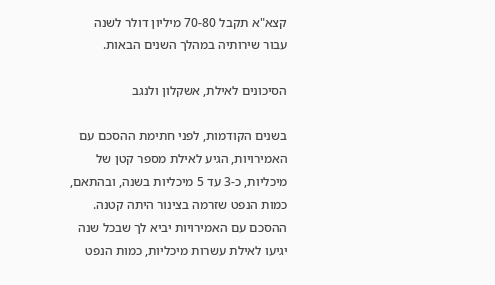קצא"א תקבל 70-80 מיליון דולר לשנה עבור שירותיה במהלך השנים הבאות.

הסיכונים לאילת, אשקלון ולנגב

בשנים הקודמות, לפני חתימת ההסכם עם האמירויות, הגיע לאילת מספר קטן של מיכליות, כ-3 עד 5 מיכליות בשנה, ובהתאם, כמות הנפט שזרמה בצינור היתה קטנה. ההסכם עם האמירויות יביא לך שבכל שנה יגיעו לאילת עשרות מיכליות, כמות הנפט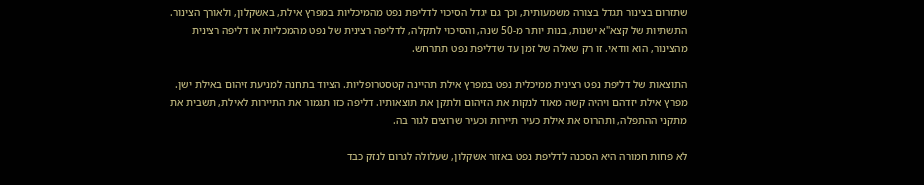שתזרום בצינור תגדל בצורה משמעותית, וכך גם יגדל הסיכוי לדליפת נפט מהמיכליות במפרץ אילת, באשקלון, ולאורך הצינור. התשתיות של קצא"א ישנות, בנות יותר מ-50 שנה, והסיכוי לתקלה, לדליפה רצינית של נפט מהמכליות או דליפה רצינית מהצינור, הוא וודאי. זו רק שאלה של זמן עד שדליפת נפט תתרחש.

התוצאות של דליפת נפט רצינית ממיכלית נפט במפרץ אילת תהיינה קטסטרופליות. הציוד בתחנה למניעת זיהום באילת ישן. מפרץ אילת יזדהם ויהיה קשה מאוד לנקות את הזיהום ולתקן את תוצאותיו. דליפה כזו תגמור את התיירות לאילת, תשבית את מתקני ההתפלה, ותהרוס את אילת כעיר תיירות וכעיר שרוצים לגור בה.

לא פחות חמורה היא הסכנה לדליפת נפט באזור אשקלון, שעלולה לגרום לנזק כבד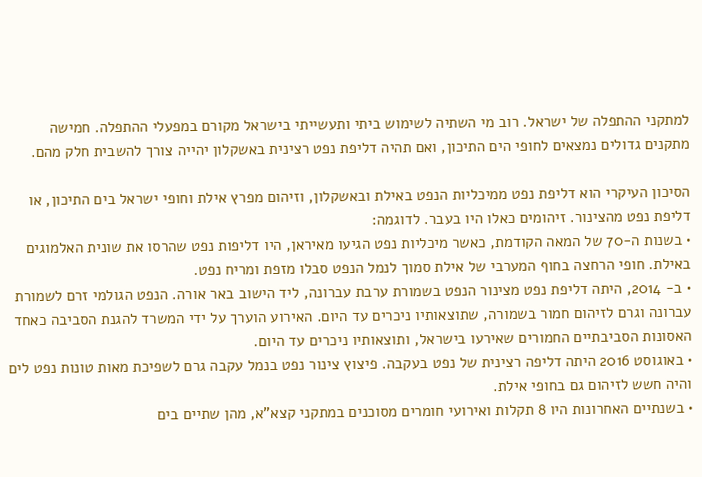למתקני ההתפלה של ישראל. רוב מי השתיה לשימוש ביתי ותעשייתי בישראל מקורם במפעלי ההתפלה. חמישה מתקנים גדולים נמצאים לחופי הים התיכון, ואם תהיה דליפת נפט רצינית באשקלון יהייה צורך להשבית חלק מהם.

הסיכון העיקרי הוא דליפת נפט ממיכליות הנפט באילת ובאשקלון, וזיהום מפרץ אילת וחופי ישראל בים התיכון, או דליפת נפט מהצינור. זיהומים כאלו היו בעבר. לדוגמה:
• בשנות ה-70 של המאה הקודמת, כאשר מיכליות נפט הגיעו מאיראן, היו דליפות נפט שהרסו את שונית האלמוגים באילת. חופי הרחצה בחוף המערבי של אילת סמוך לנמל הנפט סבלו מזפת ומריח נפט.
• ב- 2014, היתה דליפת נפט מצינור הנפט בשמורת ערבת עברונה, ליד הישוב באר אורה. הנפט הגולמי זרם לשמורת עברונה וגרם לזיהום חמור בשמורה, שתוצאותיו ניכרים עד היום. האירוע הוערך על ידי המשרד להגנת הסביבה כאחד האסונות הסביבתיים החמורים שאירעו בישראל, ותוצאותיו ניכרים עד היום.
• באוגוסט 2016 היתה דליפה רצינית של נפט בעקבה. פיצוץ צינור נפט בנמל עקבה גרם לשפיכת מאות טונות נפט לים והיה חשש לזיהום גם בחופי אילת.
• בשנתיים האחרונות היו 8 תקלות ואירועי חומרים מסוכנים במתקני קצא"א, מהן שתיים בים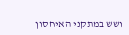ושש במתקני האיחסון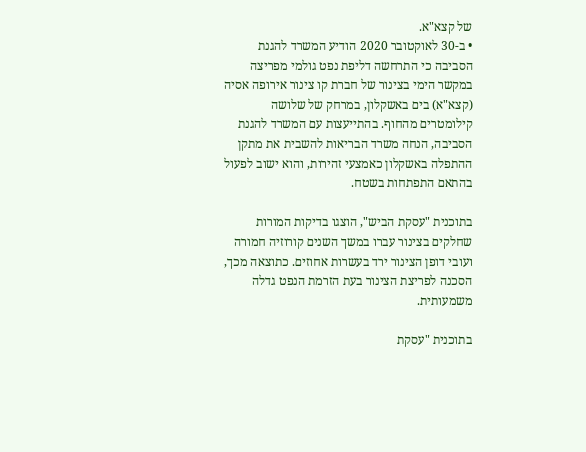של קצא"א.
• ב-30 לאוקטובר 2020 הודיע המשרד להגנת הסביבה כי התרחשה דליפת נפט גולמי מפריצה במקשר הימי בצינור של חברת קו צינור אירופה אסיה (קצא"א) בים באשקלון, במרחק של שלושה קילומטרים מהחוף. בהתייעצות עם המשרד להגנת הסביבה, הנחה משרד הבריאות להשבית את מתקן ההתפלה באשקלון כאמצעי זהירות, והוא ישוב לפעול בהתאם התפתחות בשטח.

בתוכנית "עסקת הביש", הוצגו בדיקות המורות שחלקים בצינור עברו במשך השנים קורוזיה חמורה ועובי דופן הצינור ירד בעשרות אחוזים. כתוצאה מכך, הסכנה לפריצת הצינור בעת הזרמת הנפט גדלה משמעותית.

בתוכנית "עסקת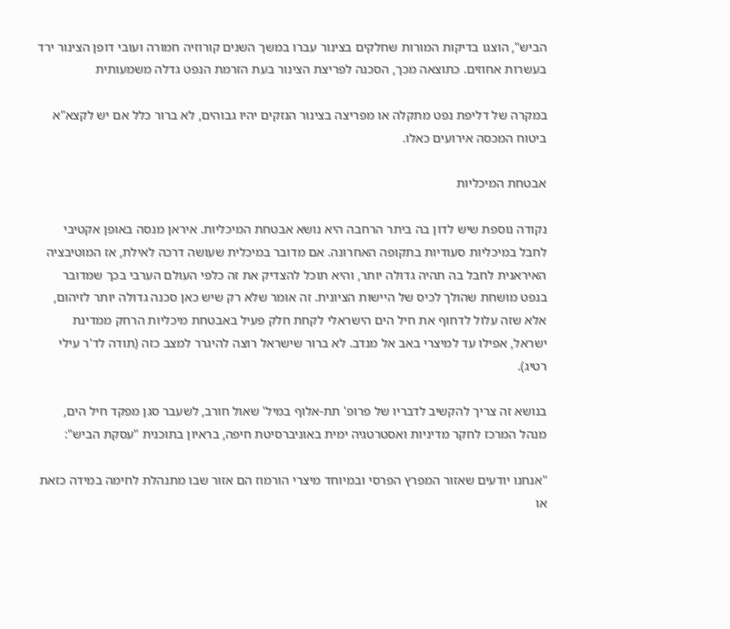הביש", הוצגו בדיקות המורות שחלקים בצינור עברו במשך השנים קורוזיה חמורה ועובי דופן הצינור ירד בעשרות אחוזים. כתוצאה מכך, הסכנה לפריצת הצינור בעת הזרמת הנפט גדלה משמעותית

במקרה של דליפת נפט מתקלה או מפריצה בצינור הנזקים יהיו גבוהים, לא ברור כלל אם יש לקצא"א ביטוח המכסה אירועים כאלו.

אבטחת המיכליות

נקודה נוספת שיש לדון בה ביתר הרחבה היא נושא אבטחת המיכליות. איראן מנסה באופן אקטיבי לחבל במיכליות סעודיות בתקופה האחרונה. אם מדובר במיכלית שעושה דרכה לאילת, אז המוטיבציה האיראנית לחבל בה תהיה גדולה יותר, והיא תוכל להצדיק את זה כלפי העולם הערבי בכך שמדובר בנפט מושחת שהולך לכיס של היישות הציונית. זה אומר שלא רק שיש כאן סכנה גדולה יותר לזיהום, אלא שזה עלול לדחוף את חיל הים הישראלי לקחת חלק פעיל באבטחת מיכליות הרחק ממדינת ישראל, אפילו עד למיצרי באב אל מנדב. לא ברור שישראל רוצה להיגרר למצב כזה (תודה לד'ר עילי רטיג).

בנושא זה צריך להקשיב לדבריו של פרופ' תת-אלוף במיל' שאול חורב, לשעבר סגן מפקד חיל הים, מנהל המרכז לחקר מדיניות ואסטרטגיה ימית באוניברסיטת חיפה, בראיון בתוכנית "עסקת הביש":

"אנחנו יודעים שאזור המפרץ הפרסי ובמיוחד מיצרי הורמוז הם אזור שבו מתנהלת לחימה במידה כזאת או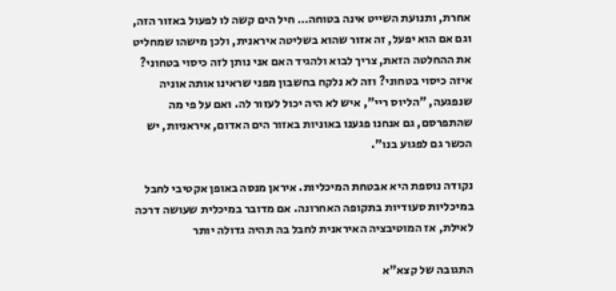אחרת, ותנועת השייט אינה בטוחה… חיל הים קשה לו לפעול באזור הזה, וגם אם הוא יפעל, זה אזור שהוא בשליטה איראנית, ולכן מישהו שמחליט את ההחלטה הזאת, צריך לבוא ולהגיד האם אני נותן לזה כיסוי בטחוני? איזה כיסוי בטחוני? וזה לא נלקח בחשבון מפני שראינו אותה אוניה שנפגעה, "הליוס ריי", איש לא היה יכול לעזור לה. ואם על פי מה שהתפרסם, גם אנחנו פגענו באוניות באזור הים האדום, איראניות, יש הכשר גם לפגוע בנו".

נקודה נוספת היא אבטחת המיכליות. איראן מנסה באופן אקטיבי לחבל במיכליות סעודיות בתקופה האחרונה. אם מדובר במיכלית שעושה דרכה לאילת, אז המוטיבציה האיראנית לחבל בה תהיה גדולה יותר

התגובה של קצא"א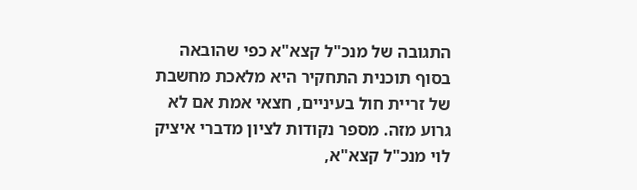התגובה של מנכ"ל קצא"א כפי שהובאה בסוף תוכנית התחקיר היא מלאכת מחשבת של זריית חול בעיניים, חצאי אמת אם לא גרוע מזה. מספר נקודות לציון מדברי איציק לוי מנכ"ל קצא"א,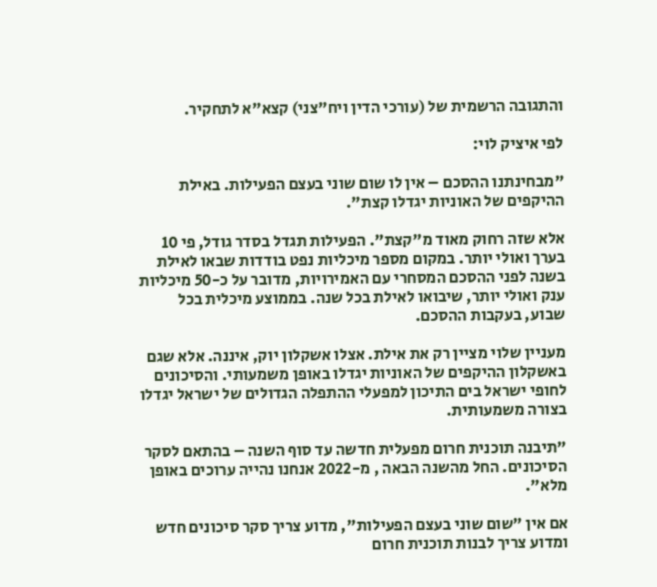והתגובה הרשמית של (עורכי הדין ויח"צני) קצא"א לתחקיר.

לפי איציק לוי:

"מבחינתנו ההסכם – אין לו שום שוני בעצם הפעילות. באילת ההיקפים של האוניות יגדלו קצת".

אלא שזה רחוק מאוד מ"קצת". הפעילות תגדל בסדר גודל, פי 10 בערך ואולי יותר. במקום מספר מיכליות נפט בודדות שבאו לאילת בשנה לפני ההסכם המסחרי עם האמירויות, מדובר על כ-50 מיכליות ענק ואולי יותר, שיבואו לאילת בכל שנה. בממוצע מיכלית בכל שבוע, בעקבות ההסכם.

מעניין שלוי מציין רק את אילת. אצלו אשקלון יוק, איננה. אלא שגם באשקלון ההיקפים של האוניות יגדלו באופן משמעותי. והסיכונים לחופי ישראל בים התיכון למפעלי ההתפלה הגדולים של ישראל יגדלו בצורה משמעותית.

"תיבנה תוכנית חרום מפעלית חדשה עד סוף השנה – בהתאם לסקר הסיכונים. החל מהשנה הבאה , מ-2022 אנחנו נהייה ערוכים באופן מלא".

אם אין "שום שוני בעצם הפעילות", מדוע צריך סקר סיכונים חדש ומדוע צריך לבנות תוכנית חרום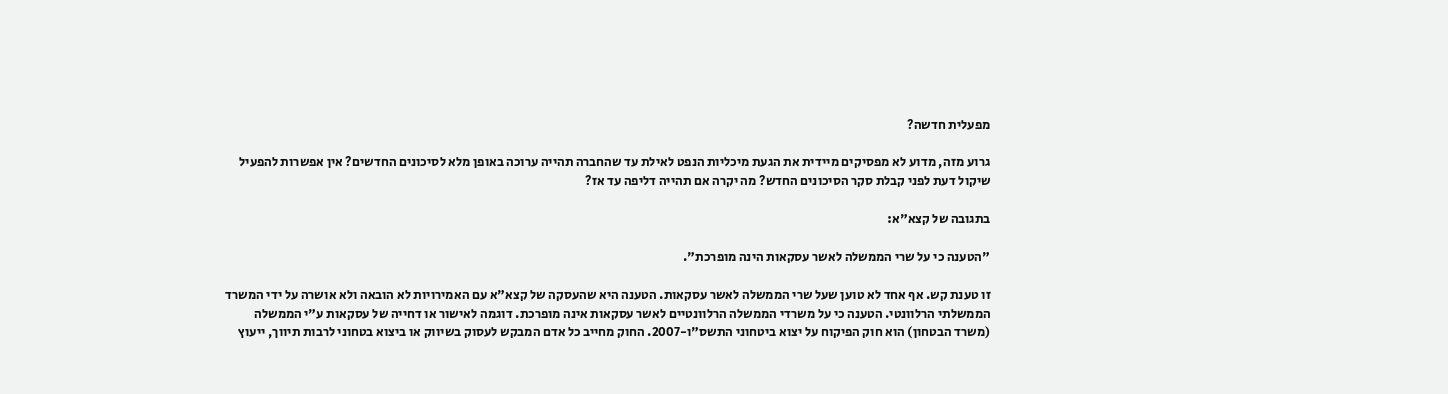מפעלית חדשה?

גרוע מזה, מדוע לא מפסיקים מיידית את הגעת מיכליות הנפט לאילת עד שהחברה תהייה ערוכה באופן מלא לסיכונים החדשים? אין אפשרות להפעיל שיקול דעת לפני קבלת סקר הסיכונים החדש? מה יקרה אם תהייה דליפה עד אז?

בתגובה של קצא"א:

"הטענה כי על שרי הממשלה לאשר עסקאות הינה מופרכת".

זו טענת קש. אף אחד לא טוען שעל שרי הממשלה לאשר עסקאות. הטענה היא שהעסקה של קצא"א עם האמירויות לא הובאה ולא אושרה על ידי המשרד הממשלתי הרלוונטי. הטענה כי על משרדי הממשלה הרלוונטיים לאשר עסקאות אינה מופרכת. דוגמה לאישור או דחייה של עסקאות ע"י הממשלה (משרד הבטחון) הוא חוק הפיקוח על יצוא ביטחוני התשס"ו-2007. החוק מחייב כל אדם המבקש לעסוק בשיווק או ביצוא בטחוני לרבות תיווך, ייעוץ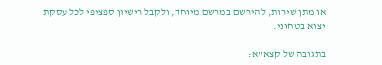או מתן שירות, להירשם במרשם מיוחד, ולקבל רישיון ספציפי לכל עסקת יצוא בטחוני.

בתגובה של קצא"א: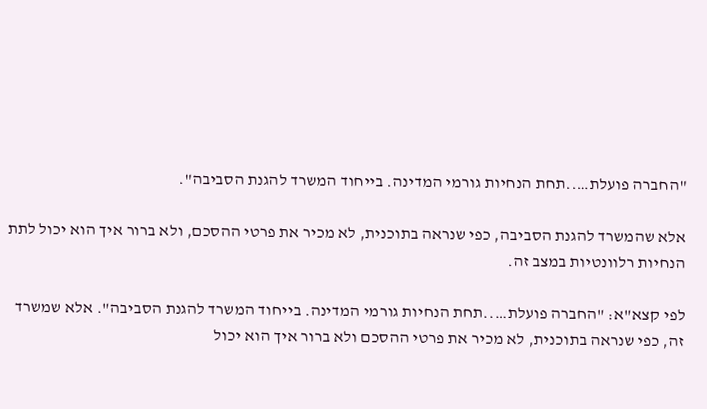"החברה פועלת…..תחת הנחיות גורמי המדינה. בייחוד המשרד להגנת הסביבה".

אלא שהמשרד להגנת הסביבה, כפי שנראה בתוכנית, לא מכיר את פרטי ההסכם, ולא ברור איך הוא יכול לתת הנחיות רלוונטיות במצב זה.

לפי קצא"א: "החברה פועלת…..תחת הנחיות גורמי המדינה. בייחוד המשרד להגנת הסביבה". אלא שמשרד זה, כפי שנראה בתוכנית, לא מכיר את פרטי ההסכם ולא ברור איך הוא יכול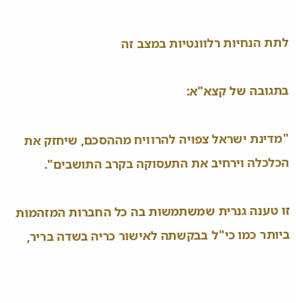לתת הנחיות רלוונטיות במצב זה

בתגובה של קצא"א:

"מדינת ישראל צפויה להרוויח מההסכם, שיחזק את הכלכלה וירחיב את התעסוקה בקרב התושבים".

זו טענה גנרית שמשתמשות בה כל החברות המזהמות ביותר כמו כי"ל בבקשתה לאישור כריה בשדה בריר,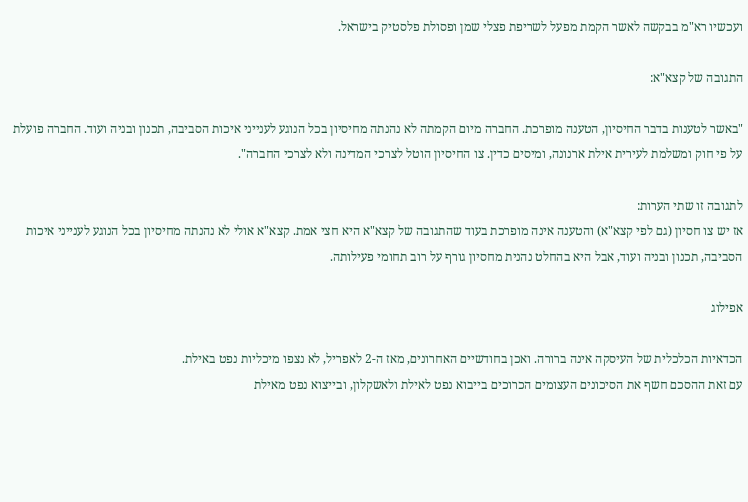ועכשיו רא"מ בבקשה לאשר הקמת מפעל לשריפת פצלי שמן ופסולת פלסטיק בישראל.

התגובה של קצא"א:

"באשר לטענות בדבר החיסיון, הטענה מופרכת. החברה מיום הקמתה לא נהנתה מחיסיון בכל הנוגע לענייני איכות הסביבה, תכנון ובניה ועוד. החברה פועלת על פי חוק ומשלמת לעירית אילת ארנונה, ומיסים כדין. צו החיסיון הוטל לצרכי המדינה ולא לצרכי החברה".

לתגובה זו שתי הערות:
אז יש צו חסיון (גם לפי קצא"א) והטענה אינה מופרכת בעוד שהתגובה של קצא"א היא חצי אמת. קצא"א אולי לא נהנתה מחיסיון בכל הנוגע לענייני איכות הסביבה, תכנון ובניה ועוד, אבל היא בהחלט נהנית מחסיון גורף על רוב תחומי פעילותה.

אפילוג

הכדאיות הכלכלית של העיסקה אינה ברורה. ואכן בחודשיים האחרונים, מאז ה-2 לאפריל, לא נצפו מיכליות נפט באילת.
עם זאת ההסכם חשף את הסיכונים העצומים הכרוכים בייבוא נפט לאילת ולאשקלון, ובייצוא נפט מאילת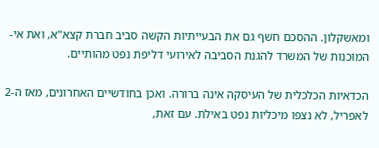ומאשקלון. ההסכם חשף גם את הבעייתיות הקשה סביב חברת קצא"א, ואת אי-המוכנות של המשרד להגנת הסביבה לאירועי דליפת נפט מהותיים.

הכדאיות הכלכלית של העיסקה אינה ברורה. ואכן בחודשיים האחרונים, מאז ה-2 לאפריל, לא נצפו מיכליות נפט באילת. עם זאת,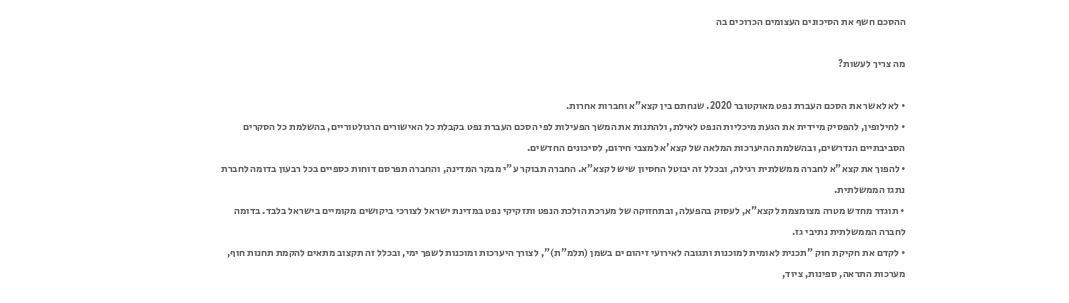ההסכם חשף את הסיכונים העצומים הכרוכים בה

מה צריך לעשות?

• לא לאשר את הסכם העברת נפט מאוקטובר 2020. שנחתם בין קצא"א וחברות אחרות.
• לחילופין, להפסיק מיידית את הגעת מיכליות הנפט לאילת, ולהתנות את המשך הפעילות לפי הסכם העברת נפט בקבלת כל האישורים הרגולטוריים, בהשלמת כל הסקרים הסביבתיים הנדרשים, ובהשלמת ההיערכות המלאה של קצא'א למצבי חירום, לסיכונים החדשים.
• להפוך את קצא"א לחברה ממשלתית רגילה, ובכלל זה יבוטל החסיון שיש לקצא"א. החברה תבוקר ע"י מבקר המדינה, והחברה תפרסם דוחות כספיים בכל רבעון בדומה לחברת נתגז הממשלתית.
• תוגדר מחדש מטרה מצומצמת לקצא"א, לעסוק בהפעלה, ובתחזוקה של מערכת הולכת הנפט ותזקיקי נפט במדינת ישראל לצורכי ביקושים מקומיים בישראל בלבד. בדומה לחברה הממשלתית נתיבי גז.
• לקדם את חקיקת חוק "תכנית לאומית למוכנות ותגובה לאירועי זיהום ים בשמן (תלמ"ת)", לצורך היערכות ומוכנות לשפך ימי, ובכלל זה תקצוב מתאים להקמת תחנות חוף, מערכות התראה, ספינות, ציוד,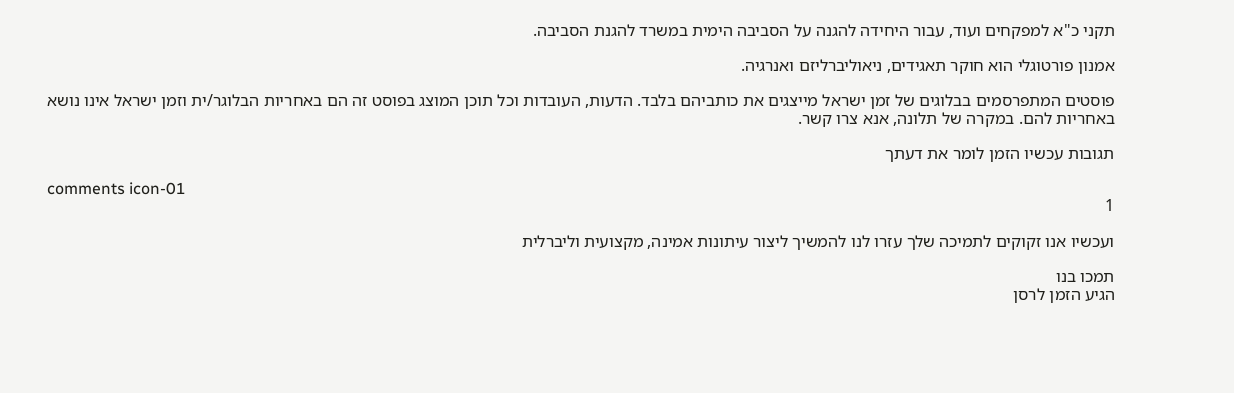תקני כ"א למפקחים ועוד, עבור היחידה להגנה על הסביבה הימית במשרד להגנת הסביבה.

אמנון פורטוגלי הוא חוקר תאגידים, ניאוליברליזם ואנרגיה.

פוסטים המתפרסמים בבלוגים של זמן ישראל מייצגים את כותביהם בלבד. הדעות, העובדות וכל תוכן המוצג בפוסט זה הם באחריות הבלוגר/ית וזמן ישראל אינו נושא באחריות להם. במקרה של תלונה, אנא צרו קשר.

תגובות עכשיו הזמן לומר את דעתך

comments icon-01
1

ועכשיו אנו זקוקים לתמיכה שלך עזרו לנו להמשיך ליצור עיתונות אמינה, מקצועית וליברלית

תמכו בנו
הגיע הזמן לרסן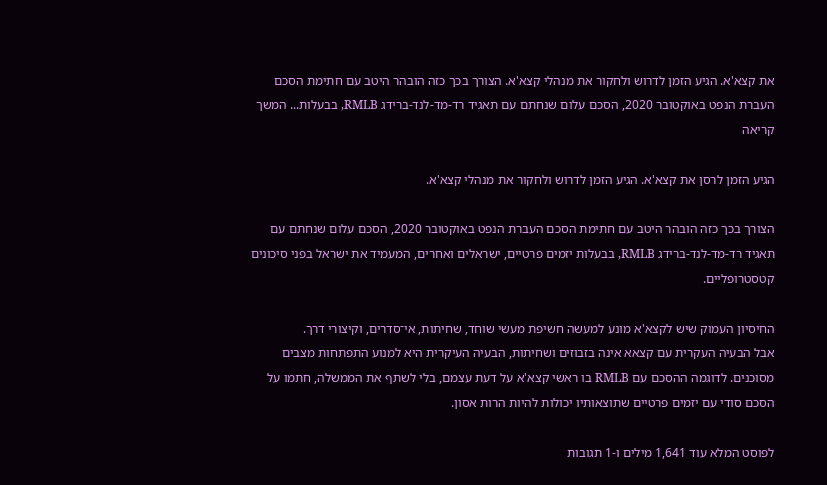את קצא'א. הגיע הזמן לדרוש ולחקור את מנהלי קצא'א. הצורך בכך כזה הובהר היטב עם חתימת הסכם העברת הנפט באוקטובר 2020, הסכם עלום שנחתם עם תאגיד רד-מד-לנד-ברידג RMLB, בבעלות... המשך קריאה

הגיע הזמן לרסן את קצא'א. הגיע הזמן לדרוש ולחקור את מנהלי קצא'א.

הצורך בכך כזה הובהר היטב עם חתימת הסכם העברת הנפט באוקטובר 2020, הסכם עלום שנחתם עם תאגיד רד-מד-לנד-ברידג RMLB, בבעלות יזמים פרטיים, ישראלים ואחרים, המעמיד את ישראל בפני סיכונים קטסטרופליים.

החיסיון העמוק שיש לקצא'א מונע למעשה חשיפת מעשי שוחד, שחיתות, אי־סדרים, וקיצורי דרך.
אבל הבעיה העקרית עם קצאא אינה בזבוזים ושחיתות, הבעיה העיקרית היא למנוע התפתחות מצבים מסוכנים. לדוגמה ההסכם עם RMLB בו ראשי קצא'א על דעת עצמם, בלי לשתף את הממשלה, חתמו על הסכם סודי עם יזמים פרטיים שתוצאותיו יכולות להיות הרות אסון.

לפוסט המלא עוד 1,641 מילים ו-1 תגובות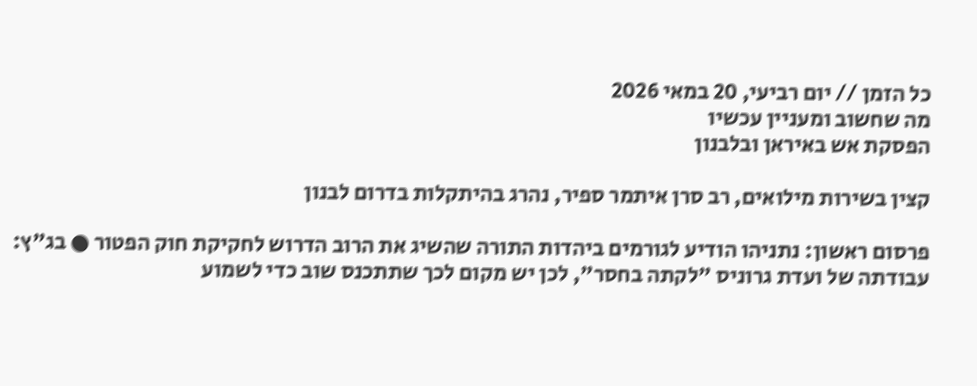כל הזמן // יום רביעי, 20 במאי 2026
מה שחשוב ומעניין עכשיו
הפסקת אש באיראן ובלבנון

קצין בשירות מילואים, רב סרן איתמר ספיר, נהרג בהיתקלות בדרום לבנון

פרסום ראשון: נתניהו הודיע לגורמים ביהדות התורה שהשיג את הרוב הדרוש לחקיקת חוק הפטור ● בג"ץ: עבודתה של ועדת גרוניס "לקתה בחסר", לכן יש מקום לכך שתתכנס שוב כדי לשמוע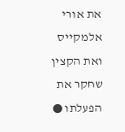את אורי אלמקייס ואת הקצין שחקר את הפעלתו ●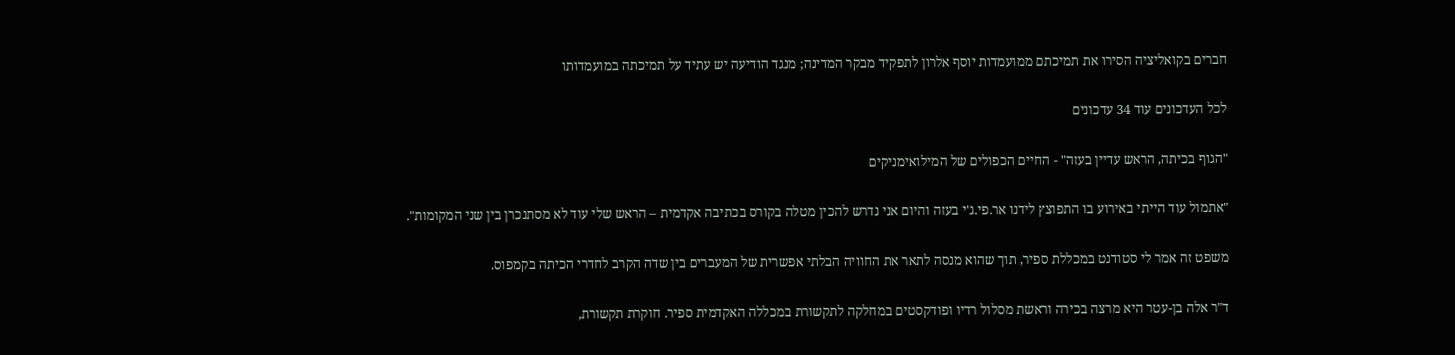חברים בקואליציה הסירו את תמיכתם ממועמדות יוסף אלרון לתפקיד מבקר המדינה; מנגד הודיעה יש עתיד על תמיכתה במועמדותו

לכל העדכונים עוד 34 עדכונים

"הגוף בכיתה, הראש עדיין בעזה" - החיים הכפולים של המילואימניקים

"אתמול עוד הייתי באירוע בו התפוצץ לידנו אר.פי.ג'י בעזה והיום אני נדרש להכין מטלה בקורס בכתיבה אקדמית – הראש שלי עוד לא מסתנכרן בין שני המקומות".

משפט זה אמר לי סטודנט במכללת ספיר, תוך שהוא מנסה לתאר את החוויה הבלתי אפשרית של המעברים בין שדה הקרב לחדרי הכיתה בקמפוס.

ד"ר אלה בן-עטר היא מרצה בכירה וראשת מסלול רדיו ופודקסטים במחלקה לתקשורת במכללה האקדמית ספיר. חוקרת תקשורת,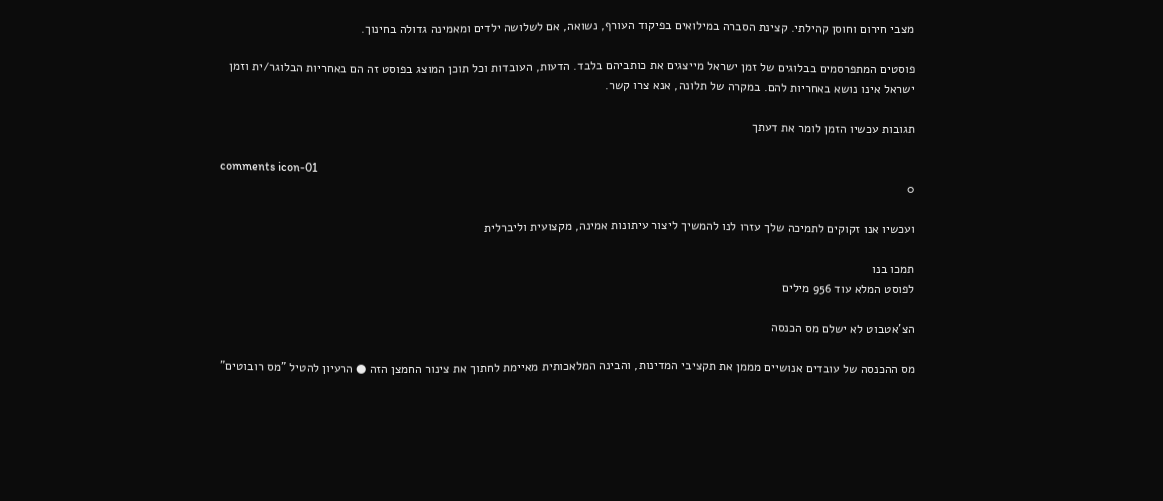מצבי חירום וחוסן קהילתי. קצינת הסברה במילואים בפיקוד העורף, נשואה, אם לשלושה ילדים ומאמינה גדולה בחינוך.

פוסטים המתפרסמים בבלוגים של זמן ישראל מייצגים את כותביהם בלבד. הדעות, העובדות וכל תוכן המוצג בפוסט זה הם באחריות הבלוגר/ית וזמן ישראל אינו נושא באחריות להם. במקרה של תלונה, אנא צרו קשר.

תגובות עכשיו הזמן לומר את דעתך

comments icon-01
0

ועכשיו אנו זקוקים לתמיכה שלך עזרו לנו להמשיך ליצור עיתונות אמינה, מקצועית וליברלית

תמכו בנו
לפוסט המלא עוד 956 מילים

הצ'אטבוט לא ישלם מס הכנסה

מס ההכנסה של עובדים אנושיים מממן את תקציבי המדינות, והבינה המלאכותית מאיימת לחתוך את צינור החמצן הזה ● הרעיון להטיל "מס רובוטים"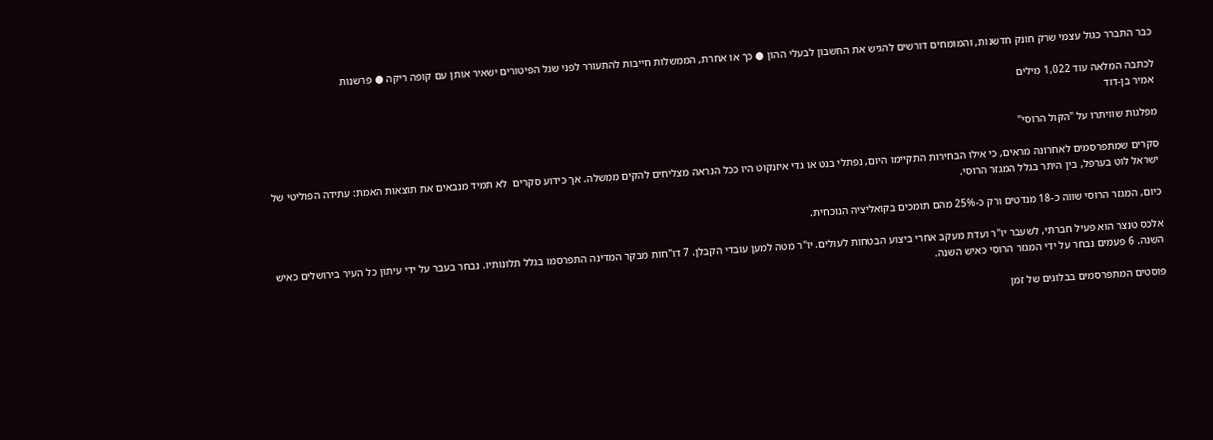כבר התברר כגול עצמי שרק חונק חדשנות, והמומחים דורשים להגיש את החשבון לבעלי ההון ● כך או אחרת, הממשלות חייבות להתעורר לפני שגל הפיטורים ישאיר אותן עם קופה ריקה ● פרשנות

לכתבה המלאה עוד 1,022 מילים
אמיר בן-דוד

מפלגות שוויתרו על "הקול הרוסי"

סקרים שמתפרסמים לאחרונה מראים, כי אילו הבחירות התקיימו היום, נפתלי בנט או גדי איזנקוט היו ככל הנראה מצליחים להקים ממשלה. אך כידוע סקרים  לא תמיד מנבאים את תוצאות האמת: עתידה הפוליטי של ישראל לוט בערפל, בין היתר בגלל המגזר הרוסי.

כיום, המגזר הרוסי שווה כ-18 מנדטים ורק כ-25% מהם תומכים בקואליציה הנוכחית.

אלכס טנצר הוא פעיל חברתי, לשעבר יו"ר ועדת מעקב אחרי ביצוע הבטחות לעולים. יו"ר מטה למען עובדי הקבלן. 7 דו"חות מבקר המדינה התפרסמו בגלל תלונותיו. נבחר בעבר על ידי עיתון כל העיר בירושלים כאיש השנה. 6 פעמים נבחר על ידי המגזר הרוסי כאיש השנה.

פוסטים המתפרסמים בבלוגים של זמן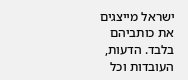ישראל מייצגים את כותביהם בלבד. הדעות, העובדות וכל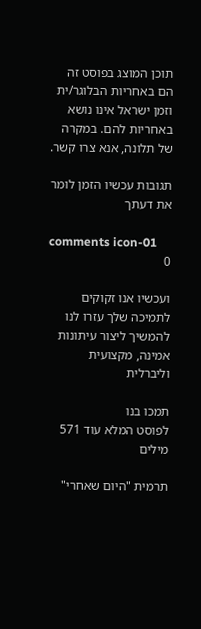תוכן המוצג בפוסט זה הם באחריות הבלוגר/ית וזמן ישראל אינו נושא באחריות להם. במקרה של תלונה, אנא צרו קשר.

תגובות עכשיו הזמן לומר את דעתך

comments icon-01
0

ועכשיו אנו זקוקים לתמיכה שלך עזרו לנו להמשיך ליצור עיתונות אמינה, מקצועית וליברלית

תמכו בנו
לפוסט המלא עוד 571 מילים

תרמית "היום שאחרי"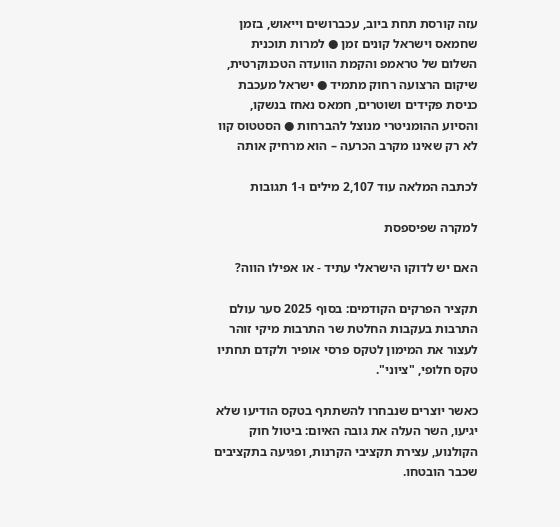עזה קורסת תחת ביוב, עכברושים וייאוש, בזמן שחמאס וישראל קונים זמן ● למרות תוכנית השלום של טראמפ והקמת הוועדה הטכנוקרטית, שיקום הרצועה רחוק מתמיד ● ישראל מעכבת כניסת פקידים ושוטרים, חמאס נאחז בנשקו, והסיוע ההומניטרי מנוצל להברחות ● הסטטוס קוו לא רק שאינו מקרב הכרעה – הוא מרחיק אותה

לכתבה המלאה עוד 2,107 מילים ו-1 תגובות

למקרה שפיספסת

האם יש לדוקו הישראלי עתיד - או אפילו הווה?

תקציר הפרקים הקודמים: בסוף 2025 סער עולם התרבות בעקבות החלטת שר התרבות מיקי זוהר לעצור את המימון לטקס פרסי אופיר ולקדם תחתיו טקס חלופי, "ציוני".

כאשר יוצרים שנבחרו להשתתף בטקס הודיעו שלא יגיעו, השר העלה את גובה האיום: ביטול חוק הקולנוע, עצירת תקציבי הקרנות, ופגיעה בתקציבים שכבר הובטחו.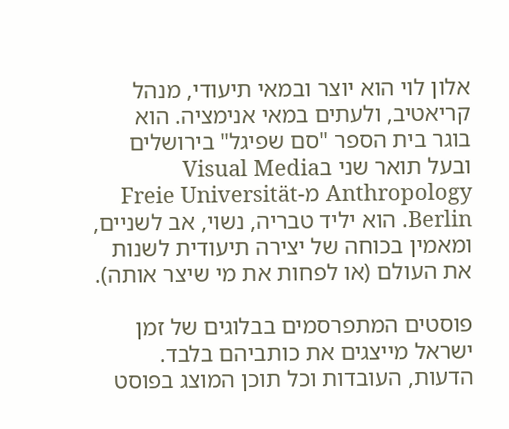אלון לוי הוא יוצר ובמאי תיעודי, מנהל קריאטיב, ולעתים במאי אנימציה. הוא בוגר בית הספר "סם שפיגל" בירושלים ובעל תואר שני בVisual Media Anthropology מ-Freie Universität Berlin. הוא יליד טבריה, נשוי, אב לשניים, ומאמין בכוחה של יצירה תיעודית לשנות את העולם (או לפחות את מי שיצר אותה).

פוסטים המתפרסמים בבלוגים של זמן ישראל מייצגים את כותביהם בלבד. הדעות, העובדות וכל תוכן המוצג בפוסט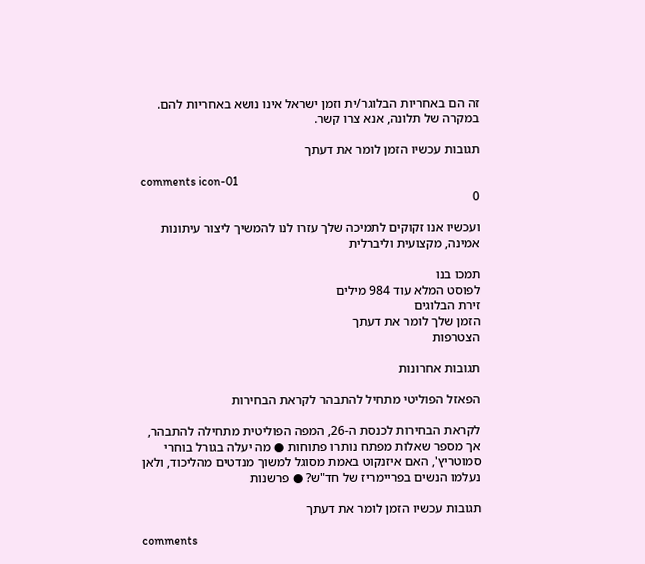זה הם באחריות הבלוגר/ית וזמן ישראל אינו נושא באחריות להם. במקרה של תלונה, אנא צרו קשר.

תגובות עכשיו הזמן לומר את דעתך

comments icon-01
0

ועכשיו אנו זקוקים לתמיכה שלך עזרו לנו להמשיך ליצור עיתונות אמינה, מקצועית וליברלית

תמכו בנו
לפוסט המלא עוד 984 מילים
זירת הבלוגים
הזמן שלך לומר את דעתך
הצטרפות

תגובות אחרונות

הפאזל הפוליטי מתחיל להתבהר לקראת הבחירות

לקראת הבחירות לכנסת ה-26, המפה הפוליטית מתחילה להתבהר, אך מספר שאלות מפתח נותרו פתוחות ● מה יעלה בגורל בוחרי סמוטריץ', האם איזנקוט באמת מסוגל למשוך מנדטים מהליכוד, ולאן נעלמו הנשים בפריימריז של חד"ש? ● פרשנות

תגובות עכשיו הזמן לומר את דעתך

comments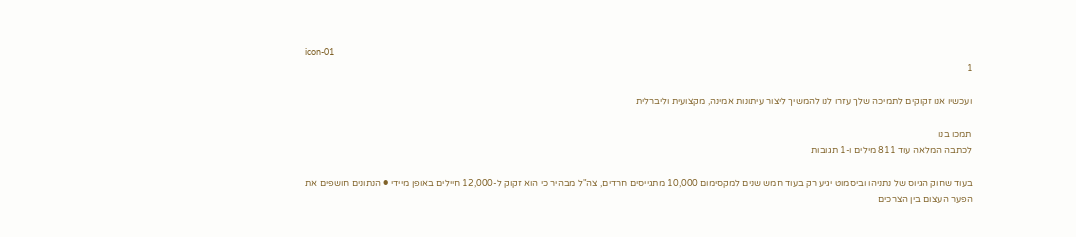icon-01
1

ועכשיו אנו זקוקים לתמיכה שלך עזרו לנו להמשיך ליצור עיתונות אמינה, מקצועית וליברלית

תמכו בנו
לכתבה המלאה עוד 811 מילים ו-1 תגובות

בעוד שחוק הגיוס של נתניהו וביסמוט יגיע רק בעוד חמש שנים למקסימום 10,000 מתגייסים חרדים, צה"ל מבהיר כי הוא זקוק ל-12,000 חיילים באופן מיידי ● הנתונים חושפים את הפער העצום בין הצרכים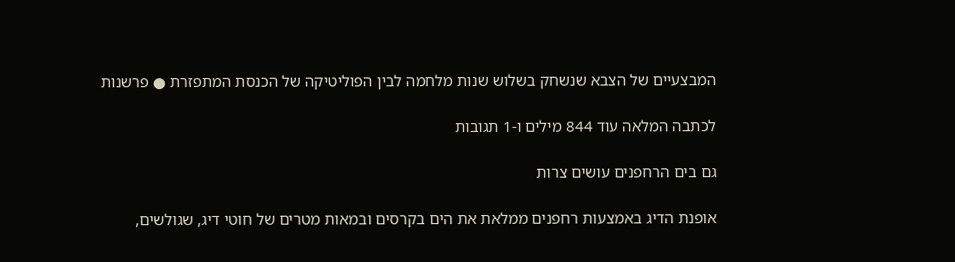המבצעיים של הצבא שנשחק בשלוש שנות מלחמה לבין הפוליטיקה של הכנסת המתפזרת ● פרשנות

לכתבה המלאה עוד 844 מילים ו-1 תגובות

גם בים הרחפנים עושים צרות

אופנת הדיג באמצעות רחפנים ממלאת את הים בקרסים ובמאות מטרים של חוטי דיג, שגולשים,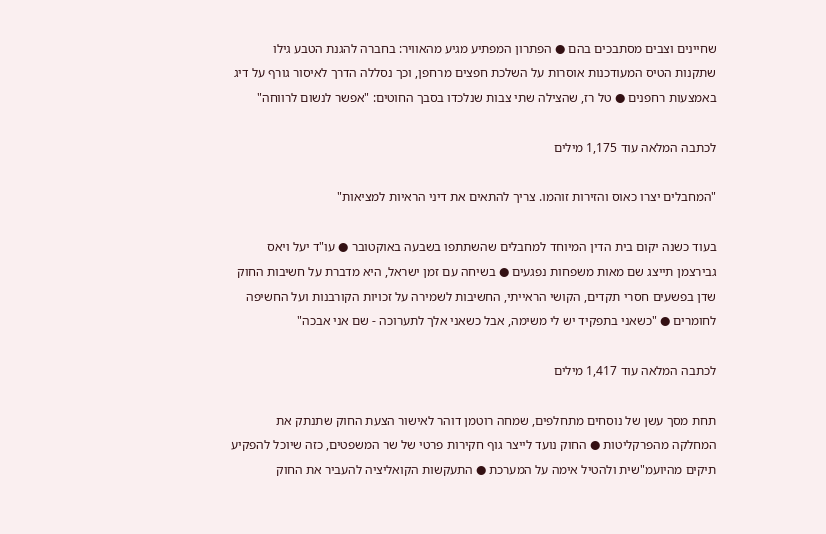שחיינים וצבים מסתבכים בהם ● הפתרון המפתיע מגיע מהאוויר: בחברה להגנת הטבע גילו שתקנות הטיס המעודכנות אוסרות על השלכת חפצים מרחפן, וכך נסללה הדרך לאיסור גורף על דיג באמצעות רחפנים ● טל רז, שהצילה שתי צבות שנלכדו בסבך החוטים: "אפשר לנשום לרווחה"

לכתבה המלאה עוד 1,175 מילים

"המחבלים יצרו כאוס והזירות זוהמו. צריך להתאים את דיני הראיות למציאות"

בעוד כשנה יקום בית הדין המיוחד למחבלים שהשתתפו בשבעה באוקטובר ● עו"ד יעל ויאס גבירצמן תייצג שם מאות משפחות נפגעים ● בשיחה עם זמן ישראל, היא מדברת על חשיבות החוק שדן בפשעים חסרי תקדים, הקושי הראייתי, החשיבות לשמירה על זכויות הקורבנות ועל החשיפה לחומרים ● "כשאני בתפקיד יש לי משימה, אבל כשאני אלך לתערוכה - שם אני אבכה"

לכתבה המלאה עוד 1,417 מילים

תחת מסך עשן של נוסחים מתחלפים, שמחה רוטמן דוהר לאישור הצעת החוק שתנתק את המחלקה מהפרקליטות ● החוק נועד לייצר גוף חקירות פרטי של שר המשפטים, כזה שיוכל להפקיע תיקים מהיועמ"שית ולהטיל אימה על המערכת ● התעקשות הקואליציה להעביר את החוק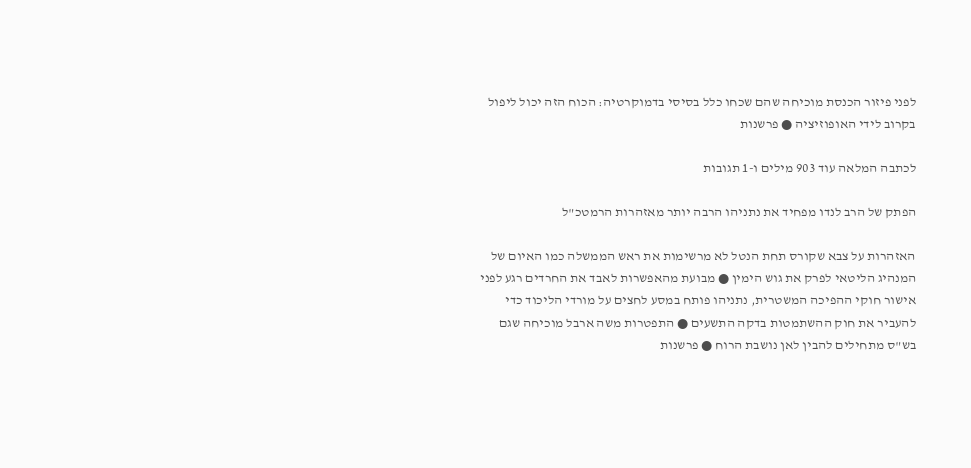לפני פיזור הכנסת מוכיחה שהם שכחו כלל בסיסי בדמוקרטיה: הכוח הזה יכול ליפול בקרוב לידי האופוזיציה ● פרשנות

לכתבה המלאה עוד 903 מילים ו-1 תגובות

הפתק של הרב לנדו מפחיד את נתניהו הרבה יותר מאזהרות הרמטכ"ל

האזהרות על צבא שקורס תחת הנטל לא מרשימות את ראש הממשלה כמו האיום של המנהיג הליטאי לפרק את גוש הימין ● מבועת מהאפשרות לאבד את החרדים רגע לפני אישור חוקי ההפיכה המשטרית, נתניהו פותח במסע לחצים על מורדי הליכוד כדי להעביר את חוק ההשתמטות בדקה התשעים ● התפטרות משה ארבל מוכיחה שגם בש"ס מתחילים להבין לאן נושבת הרוח ● פרשנות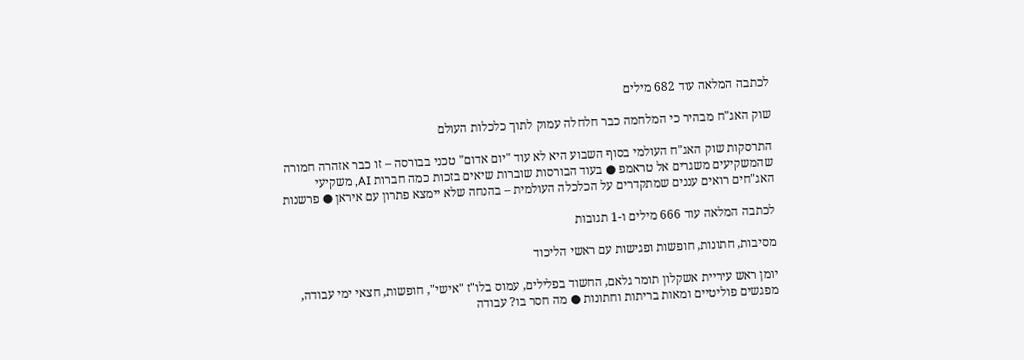לכתבה המלאה עוד 682 מילים

שוק האג"ח מבהיר כי המלחמה כבר חלחלה עמוק לתוך כלכלות העולם

התרסקות שוק האג"ח העולמי בסוף השבוע היא לא עוד "יום אדום" טכני בבורסה – זו כבר אזהרה חמורה שהמשקיעים משגרים אל טראמפ ● בעוד הבורסות שוברות שיאים בזכות כמה חברות AI, משקיעי האג"חים רואים עננים שמתקדרים על הכלכלה העולמית – בהנחה שלא יימצא פתרון עם איראן ● פרשנות

לכתבה המלאה עוד 666 מילים ו-1 תגובות

מסיבות, חתונות, חופשות ופגישות עם ראשי הליכוד

יומן ראש עיריית אשקלון תומר גלאם, החשוד בפלילים, עמוס בלו"ז "אישי", חופשות, חצאי ימי עבודה, מפגשים פוליטיים ומאות בריתות וחתונות ● מה חסר בו? עבודה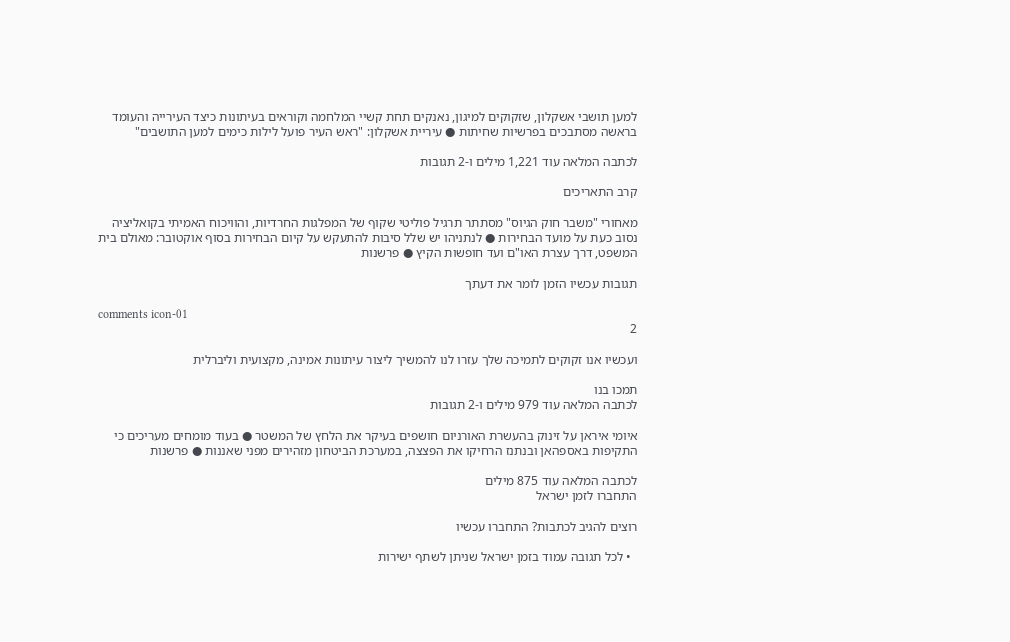למען תושבי אשקלון, שזקוקים למיגון, נאנקים תחת קשיי המלחמה וקוראים בעיתונות כיצד העירייה והעומד בראשה מסתבכים בפרשיות שחיתות ● עיריית אשקלון: "ראש העיר פועל לילות כימים למען התושבים"

לכתבה המלאה עוד 1,221 מילים ו-2 תגובות

קרב התאריכים

מאחורי "משבר חוק הגיוס" מסתתר תרגיל פוליטי שקוף של המפלגות החרדיות, והוויכוח האמיתי בקואליציה נסוב כעת על מועד הבחירות ● לנתניהו יש שלל סיבות להתעקש על קיום הבחירות בסוף אוקטובר: מאולם בית המשפט, דרך עצרת האו"ם ועד חופשות הקיץ ● פרשנות

תגובות עכשיו הזמן לומר את דעתך

comments icon-01
2

ועכשיו אנו זקוקים לתמיכה שלך עזרו לנו להמשיך ליצור עיתונות אמינה, מקצועית וליברלית

תמכו בנו
לכתבה המלאה עוד 979 מילים ו-2 תגובות

איומי איראן על זינוק בהעשרת האורניום חושפים בעיקר את הלחץ של המשטר ● בעוד מומחים מעריכים כי התקיפות באספהאן ובנתנז הרחיקו את הפצצה, במערכת הביטחון מזהירים מפני שאננות ● פרשנות

לכתבה המלאה עוד 875 מילים
התחברו לזמן ישראל

רוצים להגיב לכתבות? התחברו עכשיו

  • לכל תגובה עמוד בזמן ישראל שניתן לשתף ישירות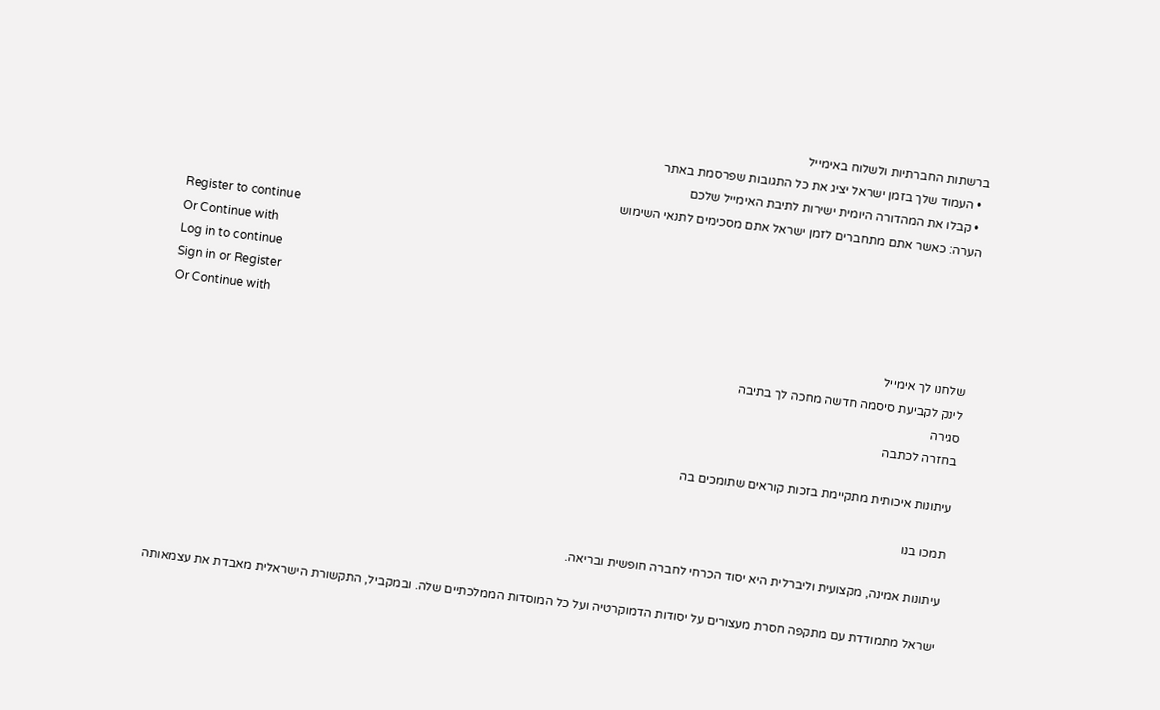ברשתות החברתיות ולשלוח באימייל
  • העמוד שלך בזמן ישראל יציג את כל התגובות שפרסמת באתר
  • קבלו את המהדורה היומית ישירות לתיבת האימייל שלכם
הערה: כאשר אתם מתחברים לזמן ישראל אתם מסכימים לתנאי השימוש
Register to continue
Or Continue with
Log in to continue
Sign in or Register
Or Continue with
שלחנו לך אימייל
לינק לקביעת סיסמה חדשה מחכה לך בתיבה
סגירה
בחזרה לכתבה

עיתונות איכותית מתקיימת בזכות קוראים שתומכים בה

תמכו בנו

עיתונות אמינה, מקצועית וליברלית היא יסוד הכרחי לחברה חופשית ובריאה.

ישראל מתמודדת עם מתקפה חסרת מעצורים על יסודות הדמוקרטיה ועל כל המוסדות הממלכתיים שלה. ובמקביל, התקשורת הישראלית מאבדת את עצמאותה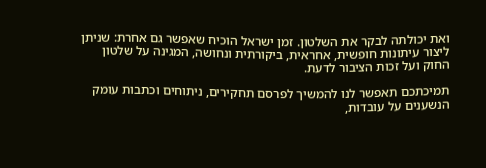ואת יכולתה לבקר את השלטון. זמן ישראל הוכיח שאפשר גם אחרת: שניתן ליצור עיתונות חופשית, אחראית, ביקורתית ונחושה, המגינה על שלטון החוק ועל זכות הציבור לדעת.

תמיכתכם תאפשר לנו להמשיך לפרסם תחקירים, ניתוחים וכתבות עומק הנשענים על עובדות,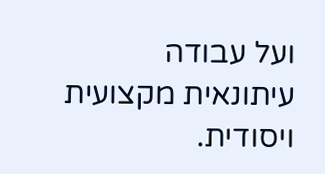ועל עבודה עיתונאית מקצועית ויסודית.